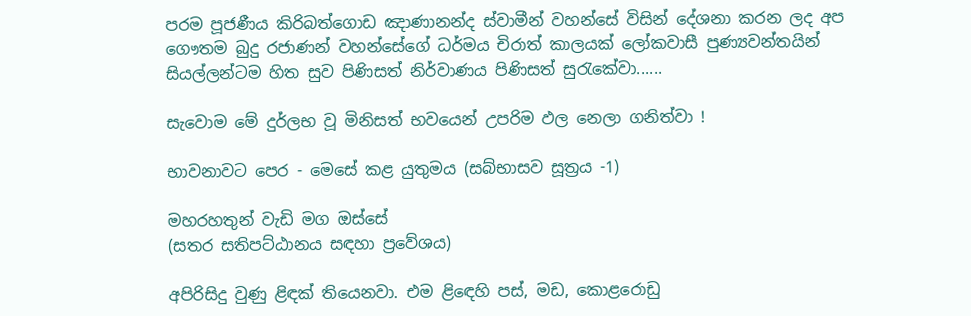පරම පූජණීය කිරිබත්ගොඩ ඤාණානන්ද ස්වාමීන් වහන්සේ විසින් දේශනා කරන ලද අප ගෞතම බුදු රජාණන් වහන්සේගේ ධර්මය චිරාත් කාලයක් ලෝකවාසී පුණ්‍යවන්තයින් සියල්ලන්ටම හිත සුව පිණිසත් නිර්වාණය පිණිසත් සුරැකේවා......

සැවොම මේ දුර්ලභ වූ මිනිසත් භවයෙන් උපරිම ඵල නෙලා ගනිත්වා !

භාවනාවට පෙර - මෙසේ කළ යුතුමය (සබ්භාසව සූත්‍රය -1)

මහරහතුන් වැඩි මග ඔස්‌සේ
(සතර සතිපට්‌ඨානය සඳහා ප්‍රවේශය)

අපිරිසිදු වුණු ළිඳක්‌ තියෙනවා. එම ළිඳෙහි පස්‌, මඩ, කොළරොඩු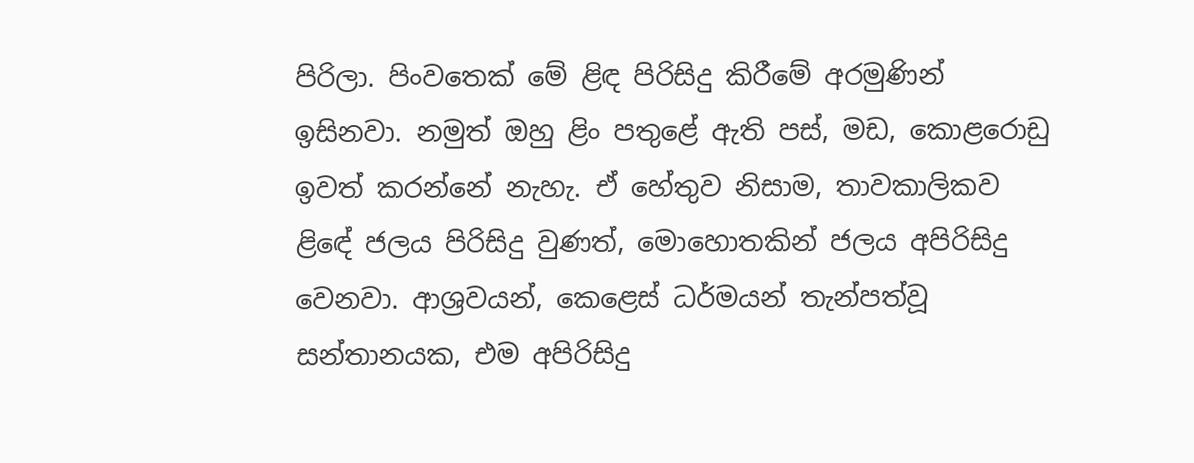පිරිලා. පිංවතෙක්‌ මේ ළිඳ පිරිසිදු කිරීමේ අරමුණින් ඉසිනවා. නමුත් ඔහු ළිං පතුළේ ඇති පස්‌, මඩ, කොළරොඩු ඉවත් කරන්නේ නැහැ. ඒ හේතුව නිසාම, තාවකාලිකව ළිඳේ ජලය පිරිසිදු වුණත්, මොහොතකින් ජලය අපිරිසිදු වෙනවා. ආශ්‍රවයන්, කෙළෙස්‌ ධර්මයන් තැන්පත්වූ සන්තානයක, එම අපිරිසිදු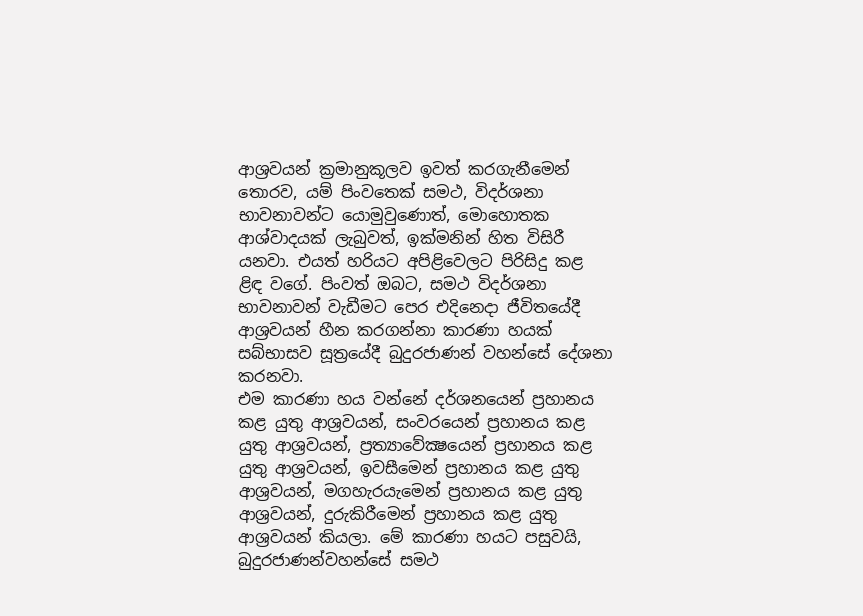ආශ්‍රවයන් ක්‍රමානුකූලව ඉවත් කරගැනීමෙන් තොරව, යම් පිංවතෙක්‌ සමථ, විදර්ශනා භාවනාවන්ට යොමුවුණොත්, මොහොතක ආශ්වාදයක්‌ ලැබුවත්, ඉක්‌මනින් හිත විසිරී යනවා. එයත් හරියට අපිළිවෙලට පිරිසිදු කළ ළිඳ වගේ. පිංවත් ඔබට, සමථ විදර්ශනා භාවනාවන් වැඩීමට පෙර එදිනෙදා ජීවිතයේදී ආශ්‍රවයන් හීන කරගන්නා කාරණා හයක්‌ සබ්භාසව සූත්‍රයේදී බුදුරජාණන් වහන්සේ දේශනා කරනවා.
එම කාරණා හය වන්නේ දර්ශනයෙන් ප්‍රහානය කළ යුතු ආශ්‍රවයන්, සංවරයෙන් ප්‍රහානය කළ යුතු ආශ්‍රවයන්, ප්‍රත්‍යාවේක්‍ෂයෙන් ප්‍රහානය කළ යුතු ආශ්‍රවයන්, ඉවසීමෙන් ප්‍රහානය කළ යුතු ආශ්‍රවයන්, මගහැරයැමෙන් ප්‍රහානය කළ යුතු ආශ්‍රවයන්, දුරුකිරීමෙන් ප්‍රහානය කළ යුතු ආශ්‍රවයන් කියලා. මේ කාරණා හයට පසුවයි, බුදුරජාණන්වහන්සේ සමථ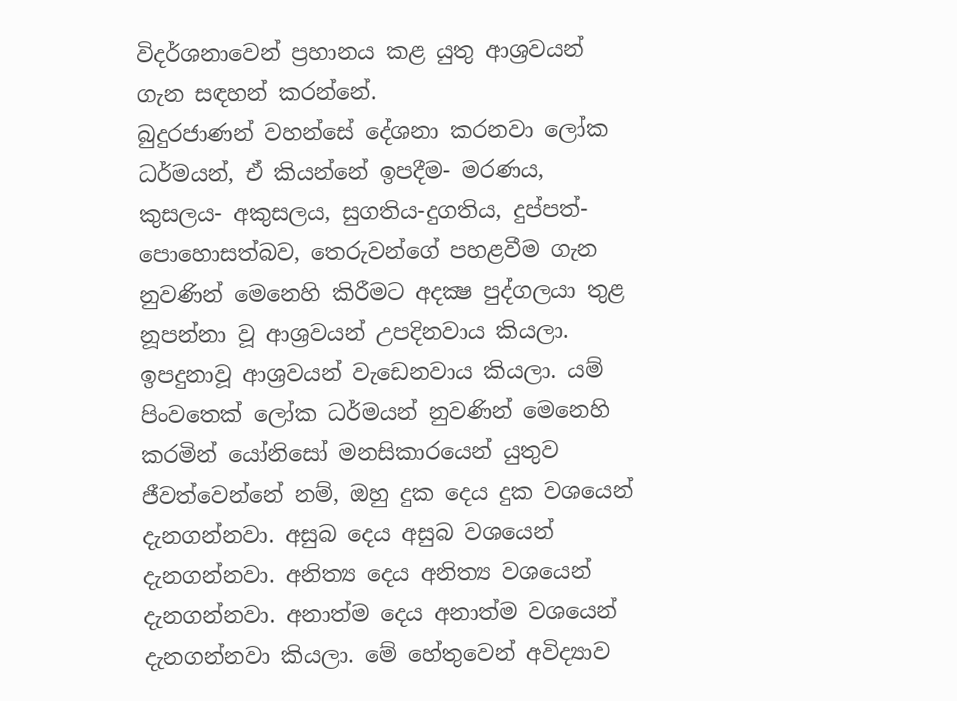විදර්ශනාවෙන් ප්‍රහානය කළ යුතු ආශ්‍රවයන් ගැන සඳහන් කරන්නේ.
බුදුරජාණන් වහන්සේ දේශනා කරනවා ලෝක ධර්මයන්, ඒ කියන්නේ ඉපදීම- මරණය, කුසලය- අකුසලය, සුගතිය-දුගතිය, දුප්පත්-පොහොසත්බව, තෙරුවන්ගේ පහළවීම ගැන නුවණින් මෙනෙහි කිරීමට අදක්‍ෂ පුද්ගලයා තුළ නූපන්නා වූ ආශ්‍රවයන් උපදිනවාය කියලා. ඉපදුනාවූ ආශ්‍රවයන් වැඩෙනවාය කියලා. යම් පිංවතෙක්‌ ලෝක ධර්මයන් නුවණින් මෙනෙහි කරමින් යෝනිසෝ මනසිකාරයෙන් යුතුව ජීවත්වෙන්නේ නම්, ඔහු දුක දෙය දුක වශයෙන් දැනගන්නවා. අසුබ දෙය අසුබ වශයෙන් දැනගන්නවා. අනිත්‍ය දෙය අනිත්‍ය වශයෙන් දැනගන්නවා. අනාත්ම දෙය අනාත්ම වශයෙන් දැනගන්නවා කියලා. මේ හේතුවෙන් අවිද්‍යාව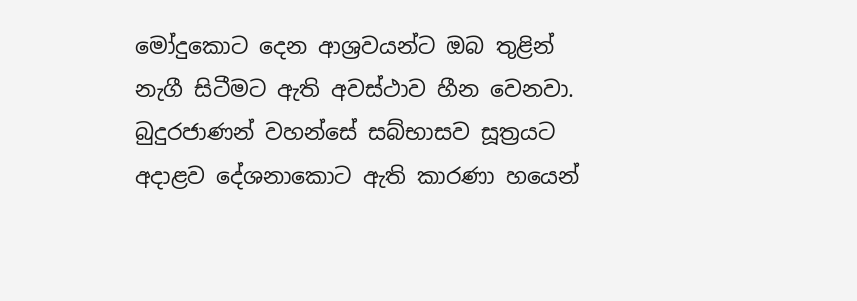මෝදුකොට දෙන ආශ්‍රවයන්ට ඔබ තුළින් නැගී සිටීමට ඇති අවස්‌ථාව හීන වෙනවා. බුදුරජාණන් වහන්සේ සබ්භාසව සූත්‍රයට අදාළව දේශනාකොට ඇති කාරණා හයෙන්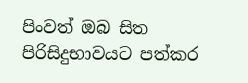පිංවත් ඔබ සිත පිරිසිදුභාවයට පත්කර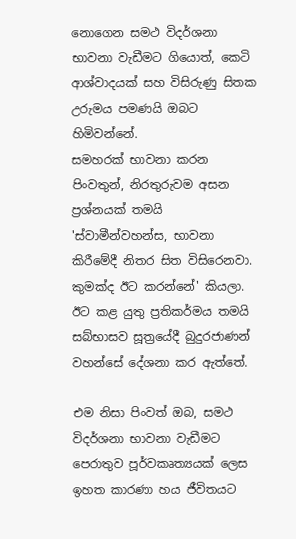නොගෙන සමථ විදර්ශනා භාවනා වැඩීමට ගියොත්, කෙටි ආශ්වාදයක්‌ සහ විසිරුණු සිතක උරුමය පමණයි ඔබට හිමිවන්නේ.
සමහරක්‌ භාවනා කරන පිංවතුන්, නිරතුරුවම අසන ප්‍රශ්නයක්‌ තමයි 'ස්‌වාමීන්වහන්ස, භාවනා කිරීමේදී නිතර සිත විසිරෙනවා. කුමක්‌ද ඊට කරන්නේ' කියලා. ඊට කළ යුතු ප්‍රතිකර්මය තමයි සබ්භාසව සූත්‍රයේදී බුදුරජාණන් වහන්සේ දේශනා කර ඇත්තේ.

එම නිසා පිංවත් ඔබ, සමථ විදර්ශනා භාවනා වැඩීමට පෙරාතුව පූර්වකෘත්‍යයක්‌ ලෙස ඉහත කාරණා හය ජීවිතයට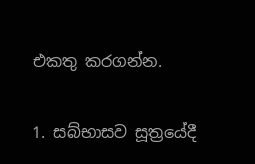එකතු කරගන්න.

1. සබ්භාසව සූත්‍රයේදී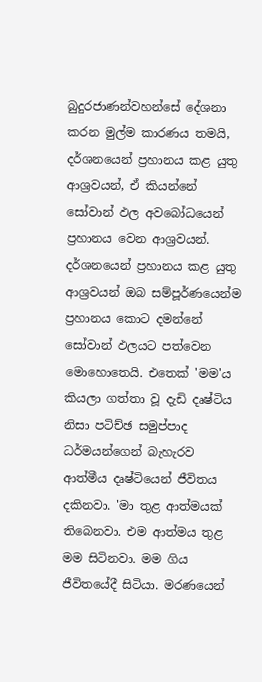බුදුරජාණන්වහන්සේ දේශනා කරන මුල්ම කාරණය තමයි, දර්ශනයෙන් ප්‍රහානය කළ යුතු ආශ්‍රවයන්, ඒ කියන්නේ සෝවාන් ඵල අවබෝධයෙන් ප්‍රහානය වෙන ආශ්‍රවයන්. දර්ශනයෙන් ප්‍රහානය කළ යුතු ආශ්‍රවයන් ඔබ සම්පූර්ණයෙන්ම ප්‍රහානය කොට දමන්නේ සෝවාන් ඵලයට පත්වෙන මොහොතෙයි. එතෙක්‌ 'මම'ය කියලා ගත්තා වූ දැඩි දෘෂ්ටිය නිසා පටිච්ඡ සමුප්පාද ධර්මයන්ගෙන් බැහැරව ආත්මීය දෘෂ්ටියෙන් ජීවිතය දකිනවා. 'මා තුළ ආත්මයක්‌ තිබෙනවා. එම ආත්මය තුළ මම සිටිනවා. මම ගිය ජීවිතයේදී සිටියා. මරණයෙන්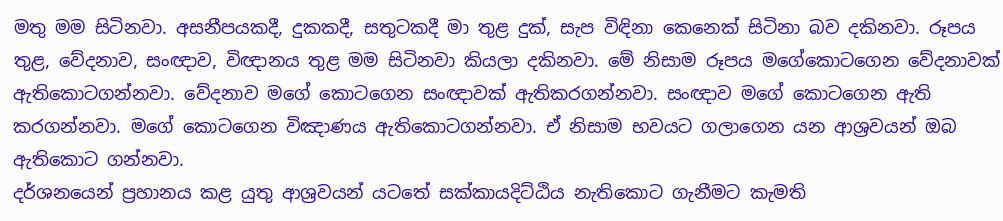මතු මම සිටිනවා. අසනීපයකදී, දුකකදී, සතුටකදී මා තුළ දුක්‌, සැප විඳිනා කෙනෙක්‌ සිටිනා බව දකිනවා. රූපය තුළ, වේදනාව, සංඥාව, විඥානය තුළ මම සිටිනවා කියලා දකිනවා. මේ නිසාම රූපය මගේකොටගෙන වේදනාවක්‌ ඇතිකොටගන්නවා. වේදනාව මගේ කොටගෙන සංඥාවක්‌ ඇතිකරගන්නවා. සංඥාව මගේ කොටගෙන ඇති කරගන්නවා. මගේ කොටගෙන විඤාණය ඇතිකොටගන්නවා. ඒ නිසාම භවයට ගලාගෙන යන ආශ්‍රවයන් ඔබ ඇතිකොට ගන්නවා.
දර්ශනයෙන් ප්‍රහානය කළ යුතු ආශ්‍රවයන් යටතේ සක්‌කායදිට්‌ඨිය නැතිකොට ගැනීමට කැමති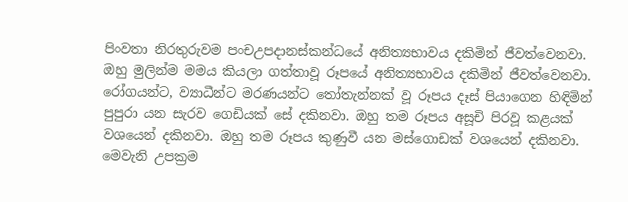පිංවතා නිරතුරුවම පංචඋපදානස්‌කන්ධයේ අනිත්‍යභාවය දකිමින් ජීවත්වෙනවා. ඔහු මුලින්ම මමය කියලා ගත්තාවූ රූපයේ අනිත්‍යභාවය දකිමින් ජීවත්වෙනවා. රෝගයන්ට, ව්‍යාධීන්ට මරණයන්ට තෝතැන්නක්‌ වූ රූපය දෑස්‌ පියාගෙන හිඳිමින් පුපුරා යන සැරව ගෙඩියක්‌ සේ දකිනවා. ඔහු තම රූපය අසූචි පිරවූ කළයක්‌ වශයෙන් දකිනවා. ඔහු තම රූපය කුණුවී යන මස්‌ගොඩක්‌ වශයෙන් දකිනවා. මෙවැනි උපක්‍රම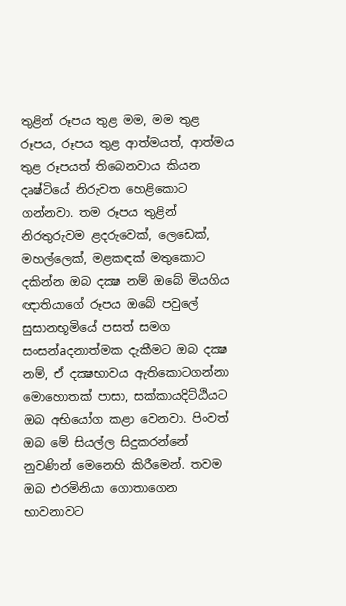තුළින් රූපය තුළ මම, මම තුළ රූපය, රූපය තුළ ආත්මයත්, ආත්මය තුළ රූපයත් තිබෙනවාය කියන දෘෂ්ටියේ නිරුවත හෙළිකොට ගන්නවා. තම රූපය තුළින් නිරතුරුවම ළදරුවෙක්‌, ලෙඩෙක්‌, මහල්ලෙක්‌, මළකඳක්‌ මතුකොට දකින්න ඔබ දක්‍ෂ නම් ඔබේ මියගිය ඥාතියාගේ රූපය ඔබේ පවුලේ සුසානභූමියේ පසත් සමග සංසන්aදනාත්මක දැකීමට ඔබ දක්‍ෂ නම්, ඒ දක්‍ෂභාවය ඇතිකොටගන්නා මොහොතක්‌ පාසා, සක්‌කායදිට්‌ඨියට ඔබ අභියෝග කළා වෙනවා. පිංවත් ඔබ මේ සියල්ල සිදුකරන්නේ නුවණින් මෙනෙහි කිරීමෙන්. තවම ඔබ එරමිනියා ගොතාගෙන භාවනාවට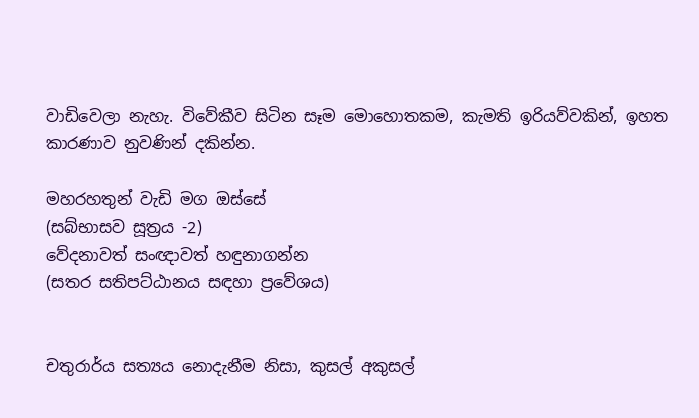වාඩිවෙලා නැහැ. විවේකීව සිටින සෑම මොහොතකම, කැමති ඉරියව්වකින්, ඉහත කාරණාව නුවණින් දකින්න.

මහරහතුන් වැඩි මග ඔස්‌සේ
(සබ්භාසව සූත්‍රය -2)
වේදනාවත් සංඥාවත් හඳුනාගන්න
(සතර සතිපට්‌ඨානය සඳහා ප්‍රවේශය)


චතුරාර්ය සත්‍යය නොදැනීම නිසා, කුසල් අකුසල්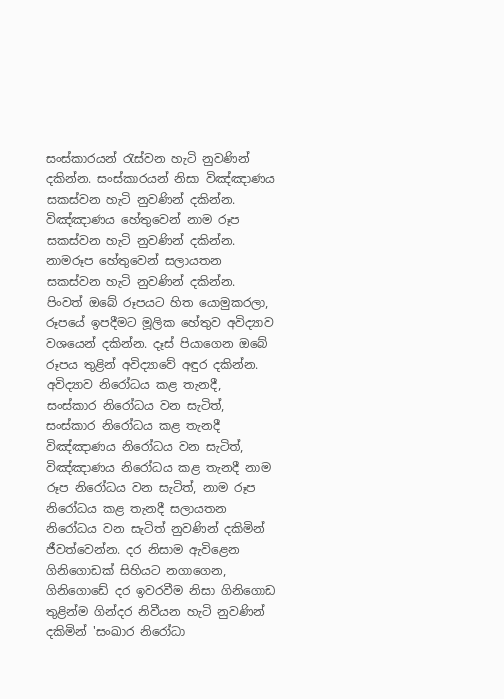සංස්‌කාරයන් රැස්‌වන හැටි නුවණින් දකින්න. සංස්‌කාරයන් නිසා විඤ්ඤාණය සකස්‌වන හැටි නුවණින් දකින්න. විඤ්ඤාණය හේතුවෙන් නාම රූප සකස්‌වන හැටි නුවණින් දකින්න. නාමරූප හේතුවෙන් සලායතන සකස්‌වන හැටි නුවණින් දකින්න. පිංවත් ඔබේ රූපයට හිත යොමුකරලා, රූපයේ ඉපදීමට මූලික හේතුව අවිද්‍යාව වශයෙන් දකින්න. දෑස්‌ පියාගෙන ඔබේ රූපය තුළින් අවිද්‍යාවේ අඳුර දකින්න.
අවිද්‍යාව නිරෝධය කළ තැනදී, සංස්‌කාර නිරෝධය වන සැටිත්, සංස්‌කාර නිරෝධය කළ තැනදී විඤ්ඤාණය නිරෝධය වන සැටිත්, විඤ්ඤාණය නිරෝධය කළ තැනදී නාම රූප නිරෝධය වන සැටිත්, නාම රූප නිරෝධය කළ තැනදී සලායතන නිරෝධය වන සැටිත් නුවණින් දකිමින් ජීවත්වෙන්න. දර නිසාම ඇවිළෙන ගිනිගොඩක්‌ සිහියට නගාගෙන, ගිනිගොඩේ දර ඉවරවීම නිසා ගිනිගොඩ තුළින්ම ගින්දර නිවීයන හැටි නුවණින් දකිමින් 'සංඛාර නිරෝධා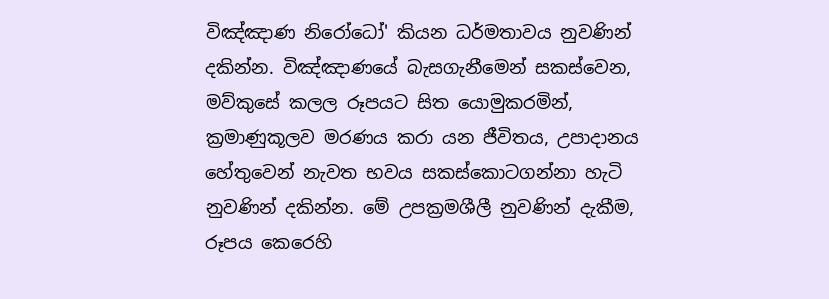විඤ්ඤාණ නිරෝධෝ' කියන ධර්මතාවය නුවණින් දකින්න. විඤ්ඤාණයේ බැසගැනීමෙන් සකස්‌වෙන, මව්කුසේ කලල රූපයට සිත යොමුකරමින්, ක්‍රමාණුකූලව මරණය කරා යන ජීවිතය, උපාදානය හේතුවෙන් නැවත භවය සකස්‌කොටගන්නා හැටි නුවණින් දකින්න. මේ උපක්‍රමශීලී නුවණින් දැකීම, රූපය කෙරෙහි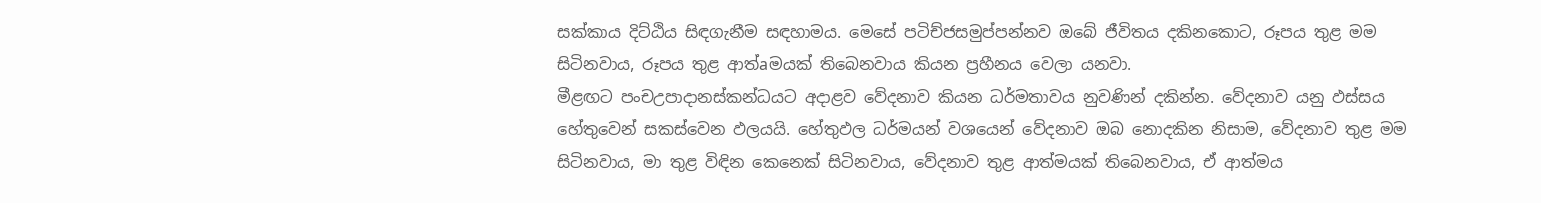සක්‌කාය දිට්‌ඨිය සිඳගැනීම සඳහාමය. මෙසේ පටිච්ජසමුප්පන්නව ඔබේ ජීවිතය දකිනකොට, රූපය තුළ මම සිටිනවාය, රූපය තුළ ආත්aමයක්‌ තිබෙනවාය කියන ප්‍රහීනය වෙලා යනවා.
මීළඟට පංචඋපාදානස්‌කන්ධයට අදාළව වේදනාව කියන ධර්මතාවය නුවණින් දකින්න. වේදනාව යනු ඵස්‌සය හේතුවෙන් සකස්‌වෙන ඵලයයි. හේතුඵල ධර්මයන් වශයෙන් වේදනාව ඔබ නොදකින නිසාම, වේදනාව තුළ මම සිටිනවාය, මා තුළ විඳින කෙනෙක්‌ සිටිනවාය, වේදනාව තුළ ආත්මයක්‌ තිබෙනවාය, ඒ ආත්මය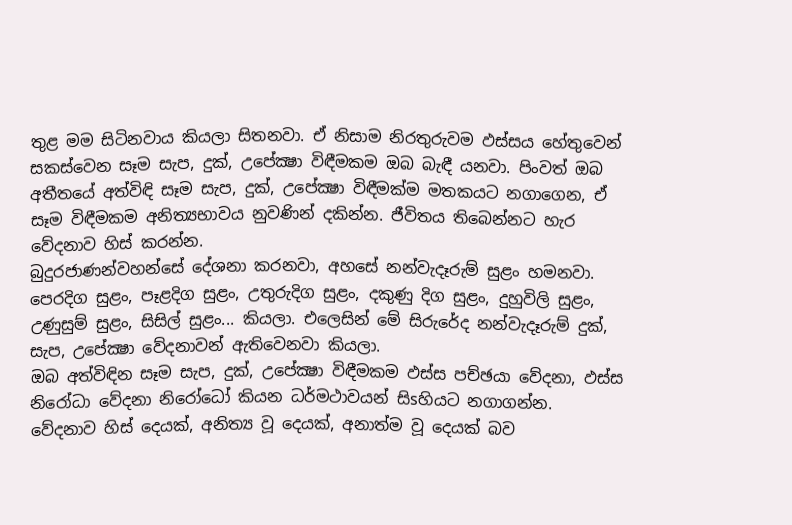තුළ මම සිටිනවාය කියලා සිතනවා. ඒ නිසාම නිරතුරුවම ඵස්‌සය හේතුවෙන් සකස්‌වෙන සෑම සැප, දුක්‌, උපේක්‍ෂා විඳීමකම ඔබ බැඳී යනවා. පිංවත් ඔබ අතීතයේ අත්විඳි සෑම සැප, දුක්‌, උපේක්‍ෂා විඳීමක්‌ම මතකයට නගාගෙන, ඒ සෑම විඳීමකම අනිත්‍යභාවය නුවණින් දකින්න. ජීවිතය තිබෙන්නට හැර වේදනාව හිස්‌ කරන්න.
බුදුරජාණන්වහන්සේ දේශනා කරනවා, අහසේ නන්වැදෑරුම් සුළං හමනවා. පෙරදිග සුළං, පෑළදිග සුළං, උතුරුදිග සුළං, දකුණු දිග සුළං, දුහුවිලි සුළං, උණුසුම් සුළං, සිසිල් සුළං... කියලා. එලෙසින් මේ සිරුරේද නන්වැදෑරුම් දුක්‌, සැප, උපේක්‍ෂා වේදනාවන් ඇතිවෙනවා කියලා.
ඔබ අත්විඳින සෑම සැප, දුක්‌, උපේක්‍ෂා විඳීමකම ඵස්‌ස පච්ඡයා වේදනා, ඵස්‌ස නිරෝධා වේදනා නිරෝධෝ කියන ධර්මථාවයන් සිsහියට නගාගන්න. වේදනාව හිස්‌ දෙයක්‌, අනිත්‍ය වූ දෙයක්‌, අනාත්ම වූ දෙයක්‌ බව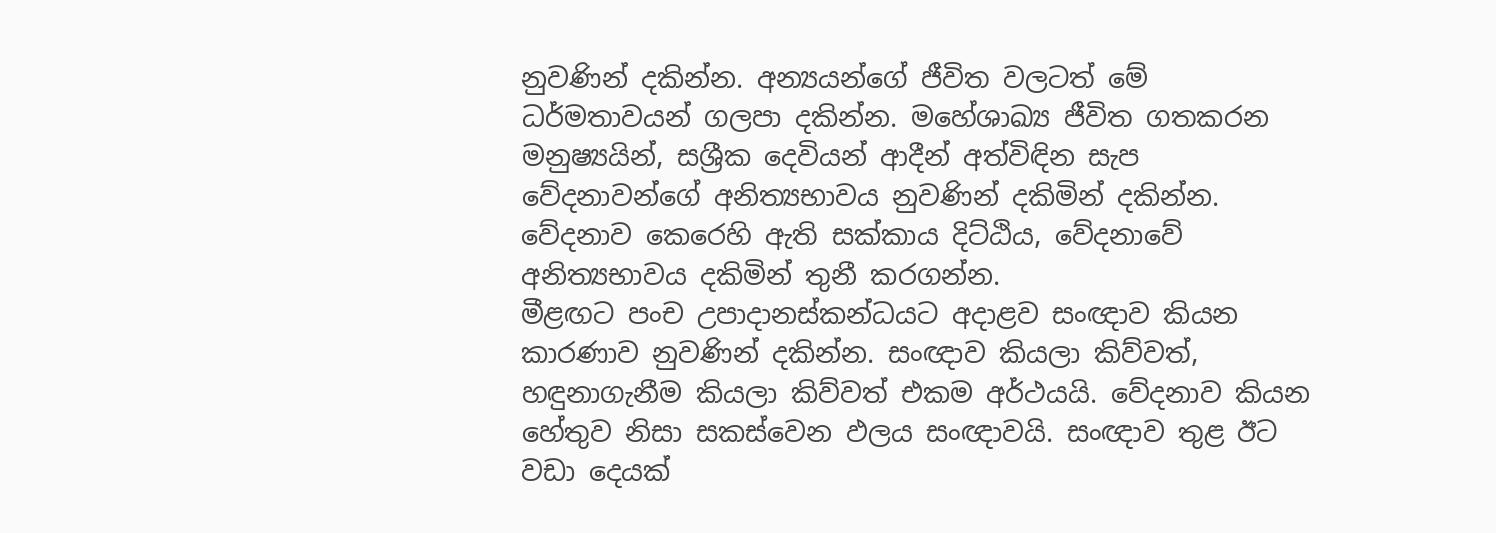නුවණින් දකින්න. අන්‍යයන්ගේ ජීවිත වලටත් මේ ධර්මතාවයන් ගලපා දකින්න. මහේශාඛ්‍ය ජීවිත ගතකරන මනුෂ්‍යයින්, සශ්‍රීක දෙවියන් ආදීන් අත්විඳින සැප වේදනාවන්ගේ අනිත්‍යභාවය නුවණින් දකිමින් දකින්න. වේදනාව කෙරෙහි ඇති සක්‌කාය දිට්‌ඨිය, වේදනාවේ අනිත්‍යභාවය දකිමින් තුනී කරගන්න.
මීළඟට පංච උපාදානස්‌කන්ධයට අදාළව සංඥාව කියන කාරණාව නුවණින් දකින්න. සංඥාව කියලා කිව්වත්, හඳුනාගැනීම කියලා කිව්වත් එකම අර්ථයයි. වේදනාව කියන හේතුව නිසා සකස්‌වෙන ඵලය සංඥාවයි. සංඥාව තුළ ඊට වඩා දෙයක්‌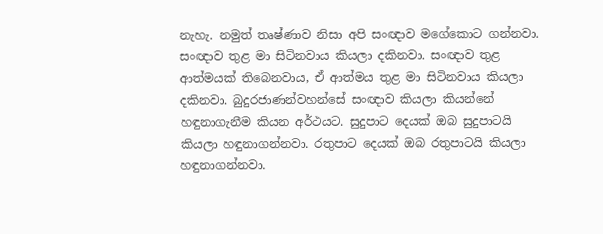නැහැ. නමුත් තෘෂ්ණාව නිසා අපි සංඥාව මගේකොට ගන්නවා. සංඥාව තුළ මා සිටිනවාය කියලා දකිනවා. සංඥාව තුළ ආත්මයක්‌ තිබෙනවාය, ඒ ආත්මය තුළ මා සිටිනවාය කියලා දකිනවා. බුදුරජාණන්වහන්සේ සංඥාව කියලා කියන්නේ හඳුනාගැනීම කියන අර්ථයට. සුදුපාට දෙයක්‌ ඔබ සුදුපාටයි කියලා හඳුනාගන්නවා. රතුපාට දෙයක්‌ ඔබ රතුපාටයි කියලා හඳුනාගන්නවා.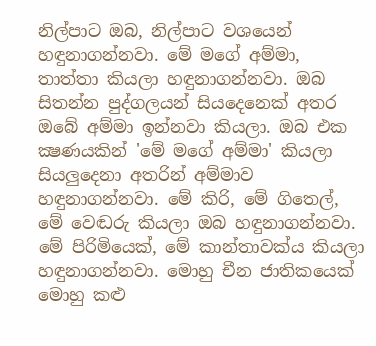නිල්පාට ඔබ, නිල්පාට වශයෙන් හඳුනාගන්නවා. මේ මගේ අම්මා, තාත්තා කියලා හඳුනාගන්නවා. ඔබ සිතන්න පුද්ගලයන් සියදෙනෙක්‌ අතර ඔබේ අම්මා ඉන්නවා කියලා. ඔබ එක ක්‍ෂණයකින් 'මේ මගේ අම්මා' කියලා සියලුදෙනා අතරින් අම්මාව හඳුනාගන්නවා. මේ කිරි, මේ ගිතෙල්, මේ වෙඬරු කියලා ඔබ හඳුනාගන්නවා. මේ පිරිමියෙක්‌, මේ කාන්තාවක්‌ය කියලා හඳුනාගන්නවා. මොහු චීන ජාතිකයෙක්‌ මොහු කළු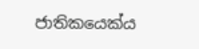ජාතිකයෙක්‌ය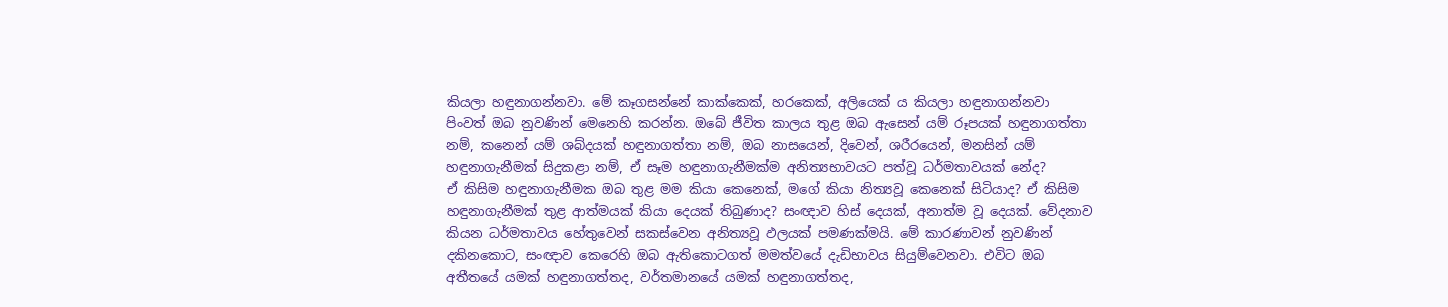කියලා හඳුනාගන්නවා. මේ කෑගසන්නේ කාක්‌කෙක්‌, හරකෙක්‌, අලියෙක්‌ ය කියලා හඳුනාගන්නවා
පිංවත් ඔබ නුවණින් මෙනෙහි කරන්න. ඔබේ ජීවිත කාලය තුළ ඔබ ඇසෙන් යම් රූපයක්‌ හඳුනාගත්තා නම්, කනෙන් යම් ශබ්දයක්‌ හඳුනාගත්තා නම්, ඔබ නාසයෙන්, දිවෙන්, ශරීරයෙන්, මනසින් යම් හඳුනාගැනීමක්‌ සිදුකළා නම්, ඒ සෑම හඳුනාගැනීමක්‌ම අනිත්‍යභාවයට පත්වූ ධර්මතාවයක්‌ නේද?
ඒ කිසිම හඳුනාගැනීමක ඔබ තුළ මම කියා කෙනෙක්‌, මගේ කියා නිත්‍යවූ කෙනෙක්‌ සිටියාද? ඒ කිසිම හඳුනාගැනීමක්‌ තුළ ආත්මයක්‌ කියා දෙයක්‌ තිබුණාද? සංඥාව හිස්‌ දෙයක්‌, අනාත්ම වූ දෙයක්‌. වේදනාව කියන ධර්මතාවය හේතුවෙන් සකස්‌වෙන අනිත්‍යවූ ඵලයක්‌ පමණක්‌මයි. මේ කාරණාවන් නුවණින් දකිනකොට, සංඥාව කෙරෙහි ඔබ ඇතිකොටගත් මමත්වයේ දැඩිභාවය සියුම්වෙනවා. එවිට ඔබ අතීතයේ යමක්‌ හඳුනාගත්තද, වර්තමානයේ යමක්‌ හඳුනාගත්තද,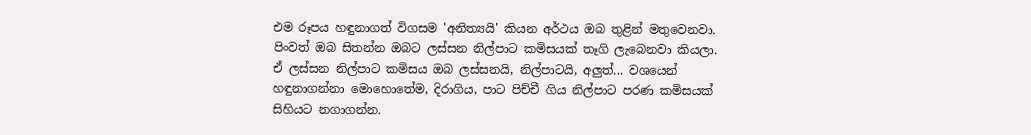එම රූපය හඳුනාගත් විගසම 'අනිත්‍යයි' කියන අර්ථය ඔබ තුළින් මතුවෙනවා.
පිංවත් ඔබ සිතන්න ඔබට ලස්‌සන නිල්පාට කමිසයක්‌ තෑගි ලැබෙනවා කියලා. ඒ ලස්‌සන නිල්පාට කමිසය ඔබ ලස්‌සනයි, නිල්පාටයි, අලුත්... වශයෙන් හඳුනාගන්නා මොහොතේම, දිරාගිය, පාට පිච්චී ගිය නිල්පාට පරණ කමිසයක්‌ සිහියට නගාගන්න.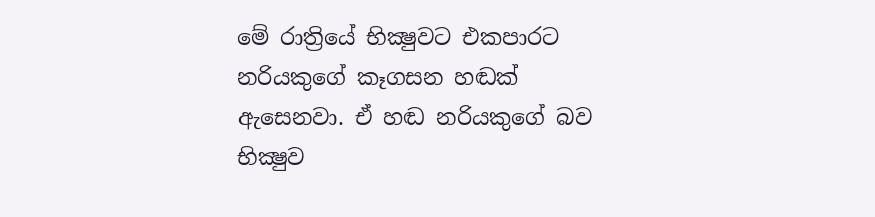මේ රාත්‍රියේ භික්‍ෂුවට එකපාරට නරියකුගේ කෑගසන හඬක්‌ ඇසෙනවා. ඒ හඬ නරියකුගේ බව භික්‍ෂුව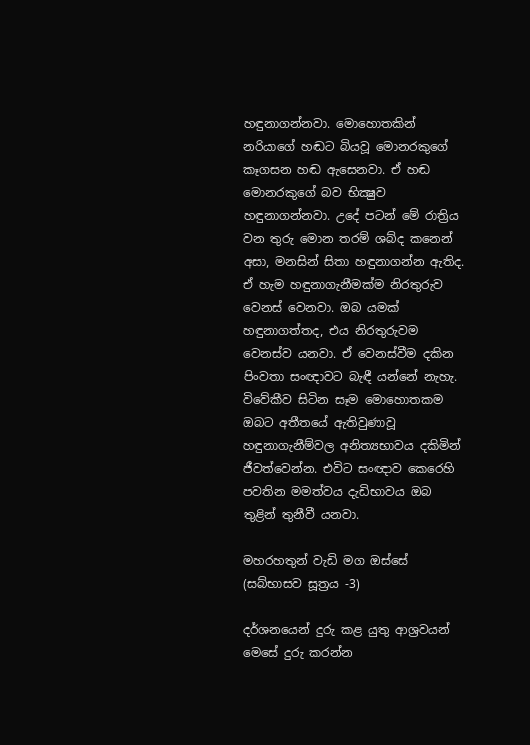හඳුනාගන්නවා. මොහොතකින් නරියාගේ හඬට බියවූ මොනරකුගේ කෑගසන හඬ ඇසෙනවා. ඒ හඬ මොනරකුගේ බව භික්‍ෂුව හඳුනාගන්නවා. උදේ පටන් මේ රාත්‍රිය වන තුරු මොන තරම් ශබ්ද කනෙන් අසා, මනසින් සිතා හඳුනාගන්න ඇතිද. ඒ හැම හඳුනාගැනීමක්‌ම නිරතුරුව වෙනස්‌ වෙනවා. ඔබ යමක්‌ හඳුනාගත්තද, එය නිරතුරුවම වෙනස්‌ව යනවා. ඒ වෙනස්‌වීම දකින පිංවතා සංඥාවට බැඳී යන්නේ නැහැ. විවේකීව සිටින සෑම මොහොතකම ඔබට අතීතයේ ඇතිවුණාවූ හඳුනාගැනීම්වල අනිත්‍යභාවය දකිමින් ජීවත්වෙන්න. එවිට සංඥාව කෙරෙහි පවතින මමත්වය දැඩිභාවය ඔබ තුළින් තුනීවී යනවා.

මහරහතුන් වැඩි මග ඔස්‌සේ
(සබ්භාසව සූත්‍රය -3)

දර්ශනයෙන් දුරු කළ යුතු ආශ්‍රවයන් මෙසේ දුරු කරන්න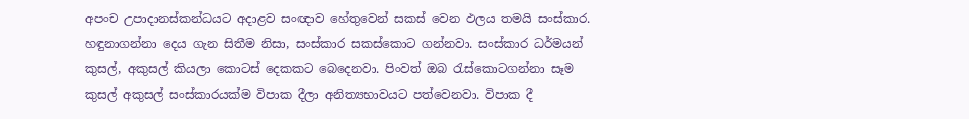අපංච උපාදානස්‌කන්ධයට අදාළව සංඥාව හේතුවෙන් සකස්‌ වෙන ඵලය තමයි සංස්‌කාර. හඳුනාගන්නා දෙය ගැන සිතීම නිසා, සංස්‌කාර සකස්‌කොට ගන්නවා. සංස්‌කාර ධර්මයන් කුසල්, අකුසල් කියලා කොටස්‌ දෙකකට බෙදෙනවා. පිංවත් ඔබ රැස්‌කොටගන්නා සෑම කුසල් අකුසල් සංස්‌කාරයක්‌ම විපාක දීලා අනිත්‍යභාවයට පත්වෙනවා. විපාක දී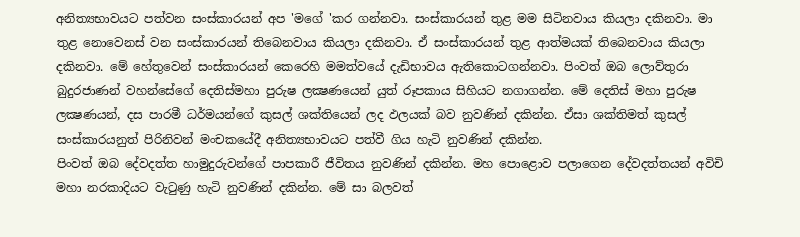අනිත්‍යභාවයට පත්වන සංස්‌කාරයන් අප 'මගේ 'කර ගන්නවා. සංස්‌කාරයන් තුළ මම සිටිනවාය කියලා දකිනවා. මා තුළ නොවෙනස්‌ වන සංස්‌කාරයන් තිබෙනවාය කියලා දකිනවා. ඒ සංස්‌කාරයන් තුළ ආත්මයක්‌ තිබෙනවාය කියලා දකිනවා. මේ හේතුවෙන් සංස්‌කාරයන් කෙරෙහි මමත්වයේ දැඩිභාවය ඇතිකොටගන්නවා. පිංවත් ඔබ ලොව්තුරා බුදුරජාණන් වහන්සේගේ දෙතිස්‌මහා පුරුෂ ලක්‍ෂණයෙන් යුත් රූපකාය සිහියට නගාගන්න. මේ දෙතිස්‌ මහා පුරුෂ ලක්‍ෂණයන්, දස පාරමී ධර්මයන්ගේ කුසල් ශක්‌තියෙන් ලද ඵලයක්‌ බව නුවණින් දකින්න. ඒසා ශක්‌තිමත් කුසල් සංස්‌කාරයනුත් පිරිනිවන් මංචකයේදී අනිත්‍යභාවයට පත්වී ගිය හැටි නුවණින් දකින්න.
පිංවත් ඔබ දේවදත්ත හාමුදුරුවන්ගේ පාපකාරී ජීවිතය නුවණින් දකින්න. මහ පොළොව පලාගෙන දේවදත්තයන් අවිචි මහා නරකාදියට වැටුණු හැටි නුවණින් දකින්න. මේ සා බලවත්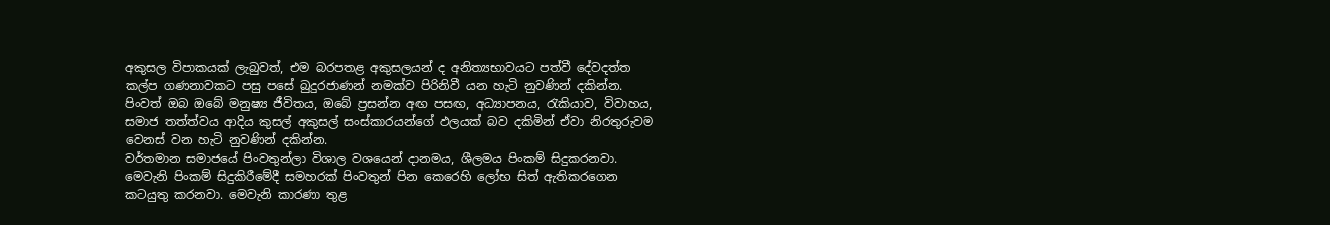අකුසල විපාකයක්‌ ලැබුවත්, එම බරපතළ අකුසලයන් ද අනිත්‍යභාවයට පත්වී දේවදත්ත කල්ප ගණනාවකට පසු පසේ බුදුරජාණන් නමක්‌ව පිරිනිවී යන හැටි නුවණින් දකින්න. පිංවත් ඔබ ඔබේ මනුෂ්‍ය ජීවිතය, ඔබේ ප්‍රසන්න අඟ පසඟ, අධ්‍යාපනය, රැකියාව, විවාහය, සමාජ තත්ත්වය ආදිය කුසල් අකුසල් සංස්‌කාරයන්ගේ ඵලයක්‌ බව දකිමින් ඒවා නිරතුරුවම වෙනස්‌ වන හැටි නුවණින් දකින්න.
වර්තමාන සමාජයේ පිංවතුන්ලා විශාල වශයෙන් දානමය, ශීලමය පිංකම් සිදුකරනවා. මෙවැනි පිංකම් සිදුකිරීමේදී සමහරක්‌ පිංවතුන් පින කෙරෙහි ලෝභ සිත් ඇතිකරගෙන කටයුතු කරනවා. මෙවැනි කාරණා තුළ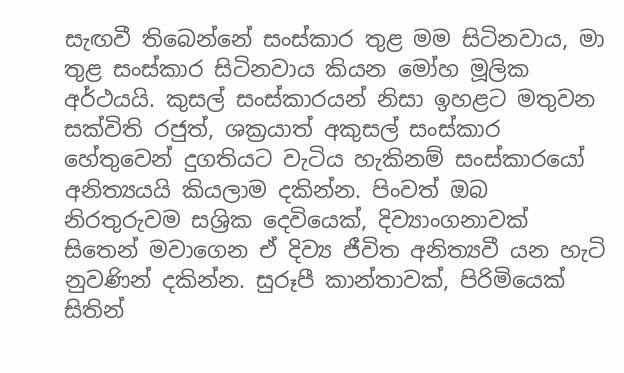සැඟවී තිබෙන්නේ සංස්‌කාර තුළ මම සිටිනවාය, මා තුළ සංස්‌කාර සිටිනවාය කියන මෝහ මූලික අර්ථයයි. කුසල් සංස්‌කාරයන් නිසා ඉහළට මතුවන සක්‌විති රජුත්, ශක්‍රයාත් අකුසල් සංස්‌කාර හේතුවෙන් දුගතියට වැටිය හැකිනම් සංස්‌කාරයෝ අනිත්‍යයයි කියලාම දකින්න. පිංවත් ඔබ නිරතුරුවම සශ්‍රික දෙවියෙක්‌, දිව්‍යාංගනාවක්‌ සිතෙන් මවාගෙන ඒ දිව්‍ය ජීවිත අනිත්‍යවී යන හැටි නුවණින් දකින්න. සුරූපී කාන්තාවක්‌, පිරිමියෙක්‌ සිතින්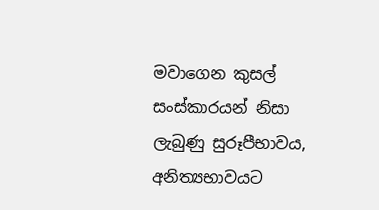මවාගෙන කුසල් සංස්‌කාරයන් නිසා ලැබුණු සුරූපීභාවය, අනිත්‍යභාවයට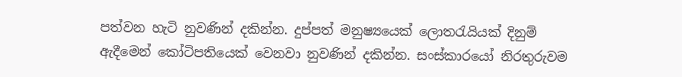පත්වන හැටි නුවණින් දකින්න. දුප්පත් මනුෂ්‍යයෙක්‌ ලොතරැයියක්‌ දිනුම් ඇදීමෙන් කෝටිපතියෙක්‌ වෙනවා නුවණින් දකින්න. සංස්‌කාරයෝ නිරතුරුවම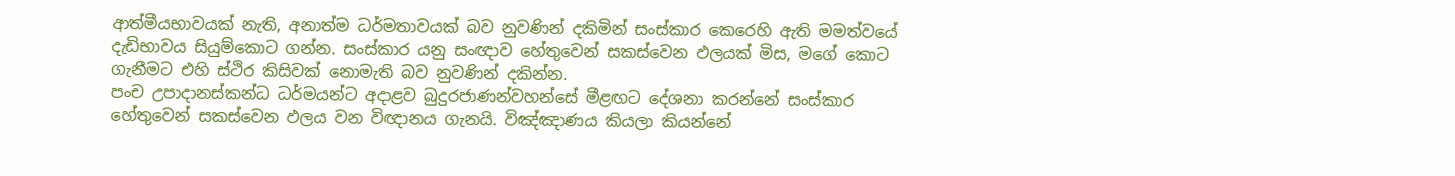ආත්මීයභාවයක්‌ නැති, අනාත්ම ධර්මතාවයක්‌ බව නුවණින් දකිමින් සංස්‌කාර කෙරෙහි ඇති මමත්වයේ දැඩිභාවය සියුම්කොට ගන්න. සංස්‌කාර යනු සංඥාව හේතුවෙන් සකස්‌වෙන ඵලයක්‌ මිස, මගේ කොට ගැනීමට එහි ස්‌ථිර කිසිවක්‌ නොමැති බව නුවණින් දකින්න.
පංච උපාදානස්‌කන්ධ ධර්මයන්ට අදාළව බුදුරජාණන්වහන්සේ මීළඟට දේශනා කරන්නේ සංස්‌කාර හේතුවෙන් සකස්‌වෙන ඵලය වන විඥානය ගැනයි. විඤ්ඤාණය කියලා කියන්නේ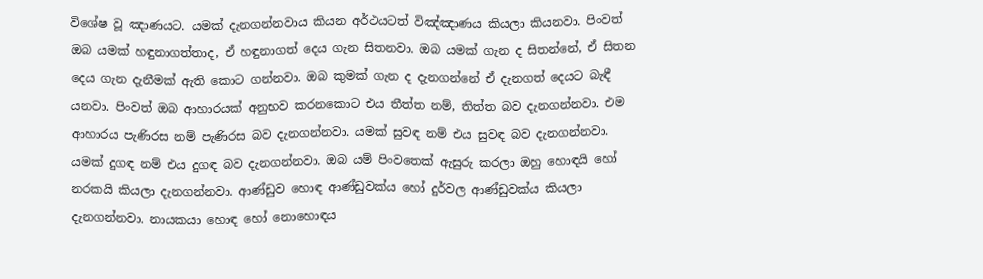විශේෂ වූ ඤාණයට. යමක්‌ දැනගන්නවාය කියන අර්ථයටත් විඤ්ඤාණය කියලා කියනවා. පිංවත් ඔබ යමක්‌ හඳුනාගත්තාද, ඒ හඳුනාගත් දෙය ගැන සිතනවා. ඔබ යමක්‌ ගැන ද සිතන්නේ, ඒ සිතන දෙය ගැන දැනීමක්‌ ඇති කොට ගන්නවා. ඔබ කුමක්‌ ගැන ද දැනගන්නේ ඒ දැනගත් දෙයට බැඳී යනවා. පිංවත් ඔබ ආහාරයක්‌ අනුභව කරනකොට එය තීත්ත නම්, තිත්ත බව දැනගන්නවා. එම ආහාරය පැණිරස නම් පැණිරස බව දැනගන්නවා. යමක්‌ සුවඳ නම් එය සුවඳ බව දැනගන්නවා. යමක්‌ දුගඳ නම් එය දුගඳ බව දැනගන්නවා. ඔබ යම් පිංවතෙක්‌ ඇසුරු කරලා ඔහු හොඳයි හෝ නරකයි කියලා දැනගන්නවා. ආණ්‌ඩුව හොඳ ආණ්‌ඩුවක්‌ය හෝ දුර්වල ආණ්‌ඩුවක්‌ය කියලා දැනගන්නවා. නායකයා හොඳ හෝ නොහොඳය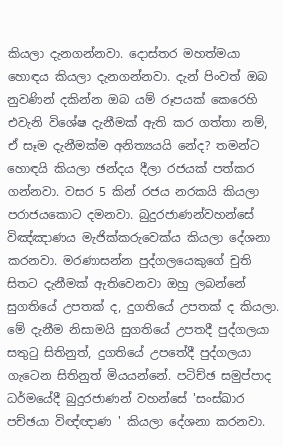කියලා දැනගන්නවා. දොස්‌තර මහත්මයා හොඳය කියලා දැනගන්නවා. දැන් පිංවත් ඔබ නුවණින් දකින්න ඔබ යම් රූපයක්‌ කෙරෙහි එවැනි විශේෂ දැනීමක්‌ ඇති කර ගත්තා නම්, ඒ සෑම දැනීමක්‌ම අනිත්‍යයයි නේද? තමන්ට හොඳයි කියලා ඡන්දය දීලා රජයක්‌ පත්කර ගන්නවා. වසර 5 කින් රජය නරකයි කියලා පරාජයකොට දමනවා. බුදුරජාණන්වහන්සේ විඤ්ඤාණය මැජික්‌කරුවෙක්‌ය කියලා දේශනා කරනවා. මරණාසන්න පුද්ගලයෙකුගේ චුති සිතට දැනීමක්‌ ඇතිවෙනවා ඔහු ලබන්නේ සුගතියේ උපතක්‌ ද, දුගතියේ උපතක්‌ ද කියලා. මේ දැනීම නිසාමයි සුගතියේ උපතදී පුද්ගලයා සතුටු සිතිනුත්, දුගතියේ උපතේදී පුද්ගලයා ගැටෙන සිතිනුත් මියයන්නේ. පටිච්ඡ සමුප්පාද ධර්මයේදී බුදුරජාණන් වහන්සේ 'සංස්‌ඛාර පච්ඡයා විඥ්ඥාණ ' කියලා දේශනා කරනවා.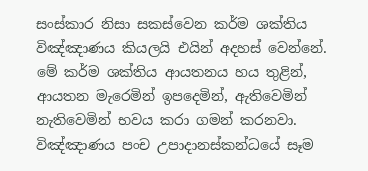සංස්‌කාර නිසා සකස්‌වෙන කර්ම ශක්‌තිය විඤ්ඤාණය කියලයි එයින් අදහස්‌ වෙන්නේ. මේ කර්ම ශක්‌තිය ආයතනය හය තුළින්, ආයතන මැරෙමින් ඉපදෙමින්, ඇතිවෙමින් නැතිවෙමින් භවය කරා ගමන් කරනවා. විඤ්ඤාණය පංච උපාදානස්‌කන්ධයේ සෑම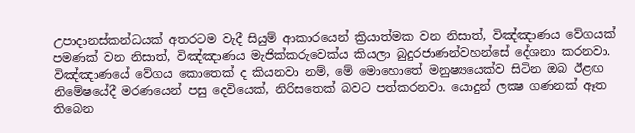උපාදානස්‌කන්ධයක්‌ අතරටම වැදී සියුම් ආකාරයෙන් ක්‍රියාත්මක වන නිසාත්, විඤ්ඤාණය වේගයක්‌ පමණක්‌ වන නිසාත්, විඤ්ඤාණය මැජික්‌කරුවෙක්‌ය කියලා බුදුරජාණන්වහන්සේ දේශනා කරනවා. විඤ්ඤාණයේ වේගය කොතෙක්‌ ද කියනවා නම්, මේ මොහොතේ මනුෂ්‍යයෙක්‌ව සිටින ඔබ ඊළඟ නිමේෂයේදී මරණයෙන් පසු දෙවියෙක්‌, නිරිසතෙක්‌ බවට පත්කරනවා. යොදුන් ලක්‍ෂ ගණනක්‌ ඈත තිබෙන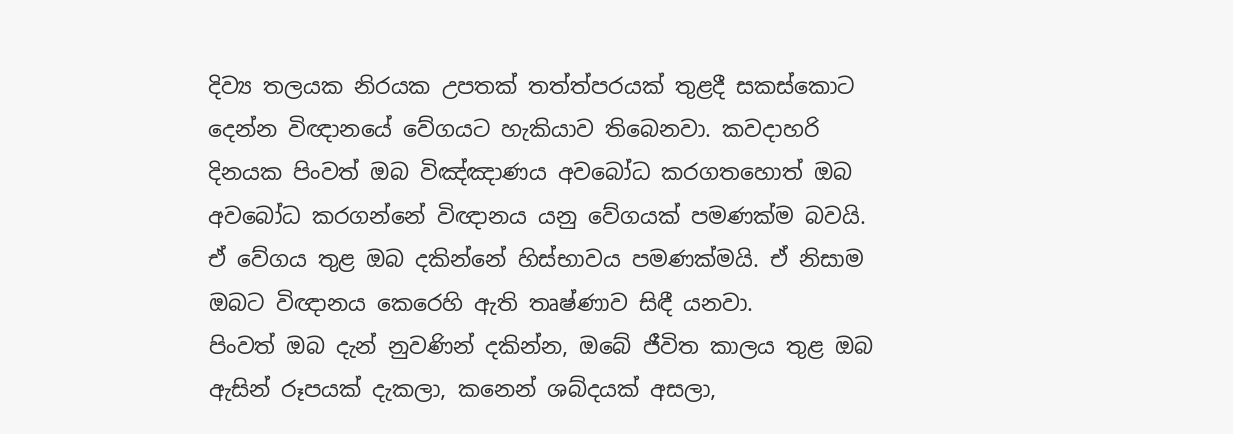දිව්‍ය තලයක නිරයක උපතක්‌ තත්ත්පරයක්‌ තුළදී සකස්‌කොට දෙන්න විඥානයේ වේගයට හැකියාව තිබෙනවා. කවදාහරි දිනයක පිංවත් ඔබ විඤ්ඤාණය අවබෝධ කරගතහොත් ඔබ අවබෝධ කරගන්නේ විඥානය යනු වේගයක්‌ පමණක්‌ම බවයි. ඒ වේගය තුළ ඔබ දකින්නේ හිස්‌භාවය පමණක්‌මයි. ඒ නිසාම ඔබට විඥානය කෙරෙහි ඇති තෘෂ්ණාව සිඳී යනවා.
පිංවත් ඔබ දැන් නුවණින් දකින්න, ඔබේ ජීවිත කාලය තුළ ඔබ ඇසින් රූපයක්‌ දැකලා, කනෙන් ශබ්දයක්‌ අසලා,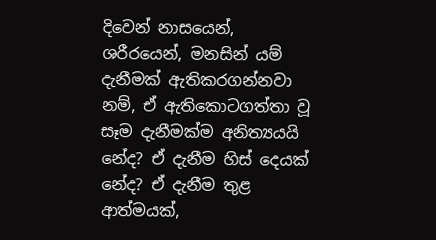දිවෙන් නාසයෙන්, ශරීරයෙන්, මනසින් යම් දැනීමක්‌ ඇතිකරගන්නවා නම්, ඒ ඇතිකොටගත්තා වූ සෑම දැනීමක්‌ම අනිත්‍යයයි නේද? ඒ දැනීම හිස්‌ දෙයක්‌ නේද? ඒ දැනීම තුළ ආත්මයක්‌,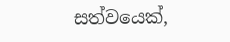සත්වයෙක්‌,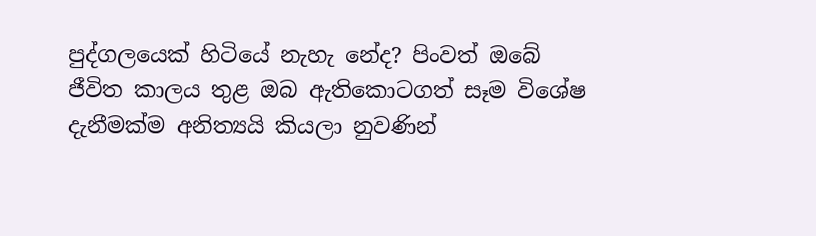පුද්ගලයෙක්‌ හිටියේ නැහැ නේද? පිංවත් ඔබේ ජීවිත කාලය තුළ ඔබ ඇතිකොටගත් සෑම විශේෂ දැනීමක්‌ම අනිත්‍යයි කියලා නුවණින්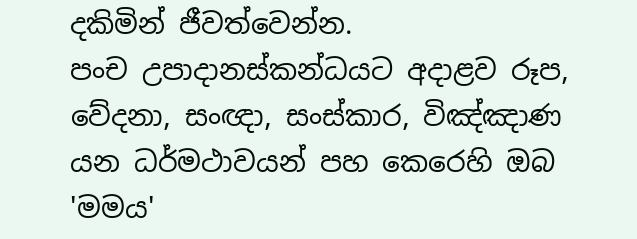දකිමින් ජීවත්වෙන්න.
පංච උපාදානස්‌කන්ධයට අදාළව රූප, වේදනා, සංඥා, සංස්‌කාර, විඤ්ඤාණ යන ධර්මථාවයන් පහ කෙරෙහි ඔබ 'මමය'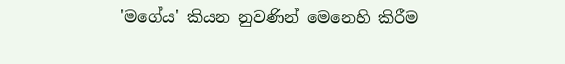'මගේය' කියන නුවණින් මෙනෙහි කිරීම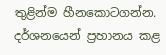තුළින්ම හීනකොටගන්න. දර්ශනයෙන් ප්‍රහානය කළ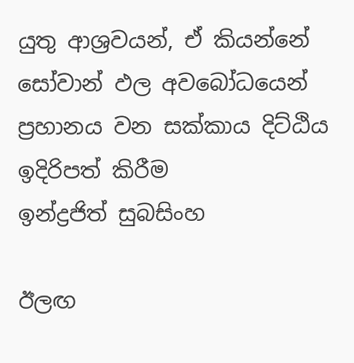යුතු ආශ්‍රවයන්, ඒ කියන්නේ සෝවාන් ඵල අවබෝධයෙන් ප්‍රහානය වන සක්‌කාය දිට්‌ඨිය
ඉදිරිපත් කිරීම
ඉන්ද්‍රජිත් සුබසිංහ

ඊලඟ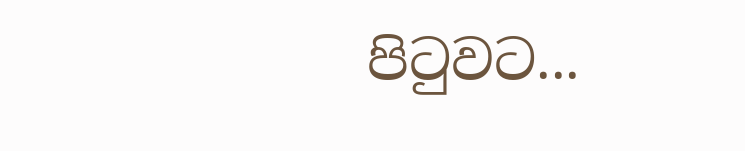පිටුවට...